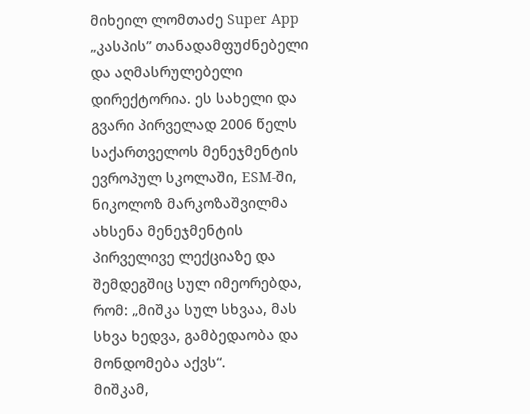მიხეილ ლომთაძე Super App „კასპის” თანადამფუძნებელი და აღმასრულებელი დირექტორია. ეს სახელი და გვარი პირველად 2006 წელს საქართველოს მენეჯმენტის ევროპულ სკოლაში, ESM-ში, ნიკოლოზ მარკოზაშვილმა ახსენა მენეჯმენტის პირველივე ლექციაზე და შემდეგშიც სულ იმეორებდა, რომ: „მიშკა სულ სხვაა, მას სხვა ხედვა, გამბედაობა და მონდომება აქვს“.
მიშკამ,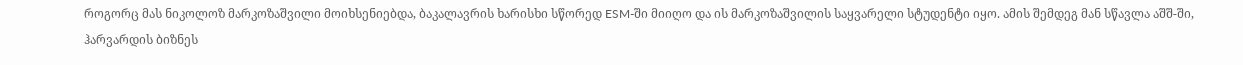როგორც მას ნიკოლოზ მარკოზაშვილი მოიხსენიებდა, ბაკალავრის ხარისხი სწორედ ESM-ში მიიღო და ის მარკოზაშვილის საყვარელი სტუდენტი იყო. ამის შემდეგ მან სწავლა აშშ-ში, ჰარვარდის ბიზნეს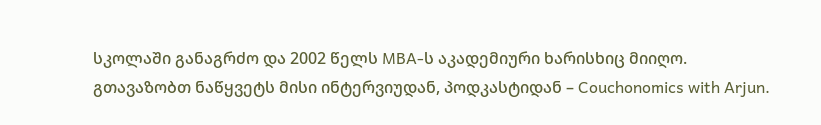სკოლაში განაგრძო და 2002 წელს MBA-ს აკადემიური ხარისხიც მიიღო.
გთავაზობთ ნაწყვეტს მისი ინტერვიუდან, პოდკასტიდან – Couchonomics with Arjun.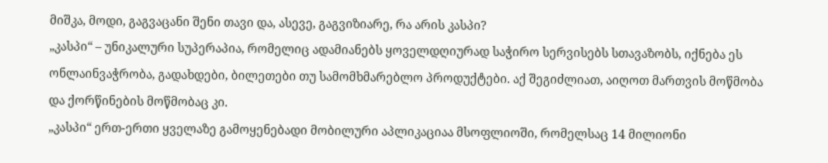მიშკა, მოდი, გაგვაცანი შენი თავი და, ასევე, გაგვიზიარე, რა არის კასპი?
„კასპი“ – უნიკალური სუპერაპია, რომელიც ადამიანებს ყოველდღიურად საჭირო სერვისებს სთავაზობს, იქნება ეს ონლაინვაჭრობა, გადახდები, ბილეთები თუ სამომხმარებლო პროდუქტები. აქ შეგიძლიათ, აიღოთ მართვის მოწმობა და ქორწინების მოწმობაც კი.
„კასპი“ ერთ-ერთი ყველაზე გამოყენებადი მობილური აპლიკაციაა მსოფლიოში, რომელსაც 14 მილიონი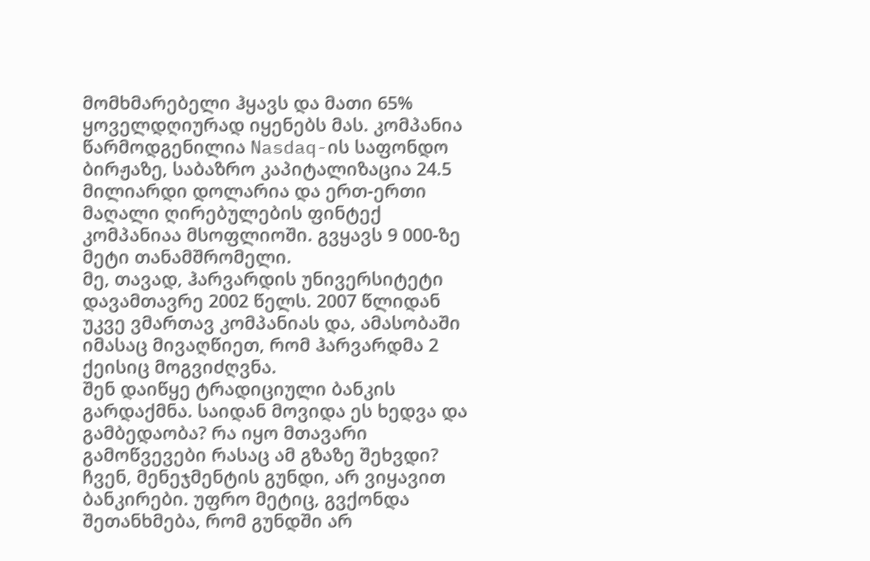მომხმარებელი ჰყავს და მათი 65% ყოველდღიურად იყენებს მას. კომპანია წარმოდგენილია Nasdaq-ის საფონდო ბირჟაზე, საბაზრო კაპიტალიზაცია 24.5 მილიარდი დოლარია და ერთ-ერთი მაღალი ღირებულების ფინტექ კომპანიაა მსოფლიოში. გვყავს 9 000-ზე მეტი თანამშრომელი.
მე, თავად, ჰარვარდის უნივერსიტეტი დავამთავრე 2002 წელს. 2007 წლიდან უკვე ვმართავ კომპანიას და, ამასობაში იმასაც მივაღწიეთ, რომ ჰარვარდმა 2 ქეისიც მოგვიძღვნა.
შენ დაიწყე ტრადიციული ბანკის გარდაქმნა. საიდან მოვიდა ეს ხედვა და გამბედაობა? რა იყო მთავარი გამოწვევები რასაც ამ გზაზე შეხვდი?
ჩვენ, მენეჯმენტის გუნდი, არ ვიყავით ბანკირები. უფრო მეტიც, გვქონდა შეთანხმება, რომ გუნდში არ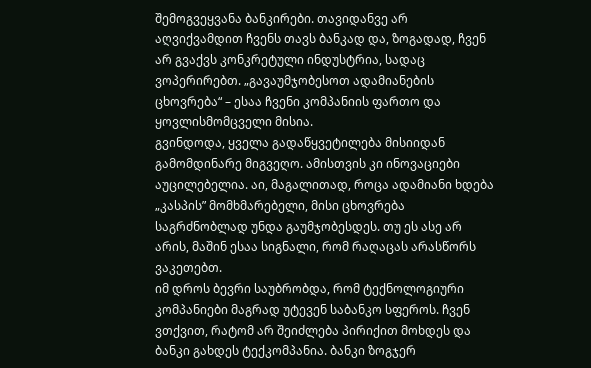შემოგვეყვანა ბანკირები. თავიდანვე არ აღვიქვამდით ჩვენს თავს ბანკად და, ზოგადად, ჩვენ არ გვაქვს კონკრეტული ინდუსტრია, სადაც ვოპერირებთ. „გავაუმჯობესოთ ადამიანების ცხოვრება“ – ესაა ჩვენი კომპანიის ფართო და ყოვლისმომცველი მისია.
გვინდოდა, ყველა გადაწყვეტილება მისიიდან გამომდინარე მიგვეღო. ამისთვის კი ინოვაციები აუცილებელია. აი, მაგალითად, როცა ადამიანი ხდება „კასპის” მომხმარებელი, მისი ცხოვრება საგრძნობლად უნდა გაუმჯობესდეს. თუ ეს ასე არ არის, მაშინ ესაა სიგნალი, რომ რაღაცას არასწორს ვაკეთებთ.
იმ დროს ბევრი საუბრობდა, რომ ტექნოლოგიური კომპანიები მაგრად უტევენ საბანკო სფეროს. ჩვენ ვთქვით, რატომ არ შეიძლება პირიქით მოხდეს და ბანკი გახდეს ტექკომპანია. ბანკი ზოგჯერ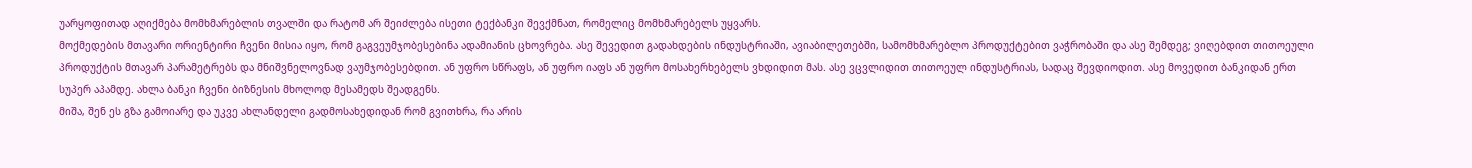უარყოფითად აღიქმება მომხმარებლის თვალში და რატომ არ შეიძლება ისეთი ტექბანკი შევქმნათ, რომელიც მომხმარებელს უყვარს.
მოქმედების მთავარი ორიენტირი ჩვენი მისია იყო, რომ გაგვეუმჯობესებინა ადამიანის ცხოვრება. ასე შევედით გადახდების ინდუსტრიაში, ავიაბილეთებში, სამომხმარებლო პროდუქტებით ვაჭრობაში და ასე შემდეგ; ვიღებდით თითოეული პროდუქტის მთავარ პარამეტრებს და მნიშვნელოვნად ვაუმჯობესებდით. ან უფრო სწრაფს, ან უფრო იაფს ან უფრო მოსახერხებელს ვხდიდით მას. ასე ვცვლიდით თითოეულ ინდუსტრიას, სადაც შევდიოდით. ასე მოვედით ბანკიდან ერთ სუპერ აპამდე. ახლა ბანკი ჩვენი ბიზნესის მხოლოდ მესამედს შეადგენს.
მიშა, შენ ეს გზა გამოიარე და უკვე ახლანდელი გადმოსახედიდან რომ გვითხრა, რა არის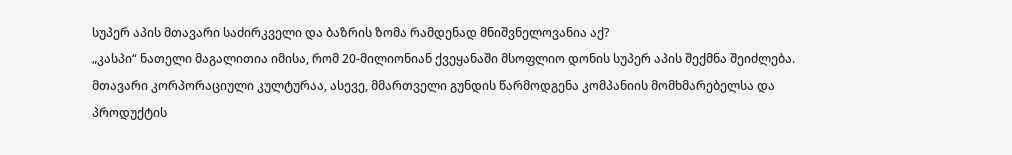სუპერ აპის მთავარი საძირკველი და ბაზრის ზომა რამდენად მნიშვნელოვანია აქ?
„კასპი“ ნათელი მაგალითია იმისა, რომ 20-მილიონიან ქვეყანაში მსოფლიო დონის სუპერ აპის შექმნა შეიძლება.
მთავარი კორპორაციული კულტურაა, ასევე, მმართველი გუნდის წარმოდგენა კომპანიის მომხმარებელსა და პროდუქტის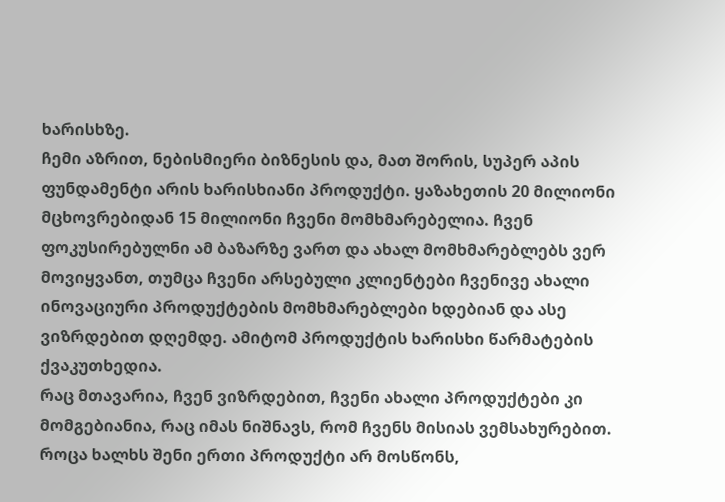ხარისხზე.
ჩემი აზრით, ნებისმიერი ბიზნესის და, მათ შორის, სუპერ აპის ფუნდამენტი არის ხარისხიანი პროდუქტი. ყაზახეთის 20 მილიონი მცხოვრებიდან 15 მილიონი ჩვენი მომხმარებელია. ჩვენ ფოკუსირებულნი ამ ბაზარზე ვართ და ახალ მომხმარებლებს ვერ მოვიყვანთ, თუმცა ჩვენი არსებული კლიენტები ჩვენივე ახალი ინოვაციური პროდუქტების მომხმარებლები ხდებიან და ასე ვიზრდებით დღემდე. ამიტომ პროდუქტის ხარისხი წარმატების ქვაკუთხედია.
რაც მთავარია, ჩვენ ვიზრდებით, ჩვენი ახალი პროდუქტები კი მომგებიანია, რაც იმას ნიშნავს, რომ ჩვენს მისიას ვემსახურებით. როცა ხალხს შენი ერთი პროდუქტი არ მოსწონს,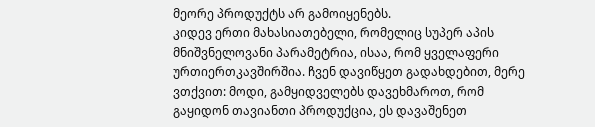მეორე პროდუქტს არ გამოიყენებს.
კიდევ ერთი მახასიათებელი, რომელიც სუპერ აპის მნიშვნელოვანი პარამეტრია, ისაა, რომ ყველაფერი ურთიერთკავშირშია. ჩვენ დავიწყეთ გადახდებით, მერე ვთქვით: მოდი, გამყიდველებს დავეხმაროთ, რომ გაყიდონ თავიანთი პროდუქცია, ეს დავაშენეთ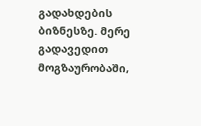გადახდების ბიზნესზე. მერე გადავედით მოგზაურობაში,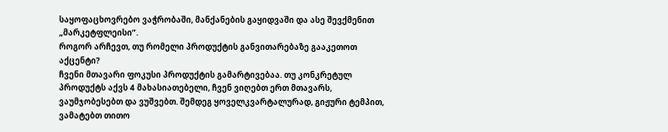საყოფაცხოვრებო ვაჭრობაში, მანქანების გაყიდვაში და ასე შევქმენით „მარკეტფლეისი”.
როგორ არჩევთ, თუ რომელი პროდუქტის განვითარებაზე გააკეთოთ აქცენტი?
ჩვენი მთავარი ფოკუსი პროდუქტის გამარტივებაა. თუ კონკრეტულ პროდუქტს აქვს 4 მახასიათებელი, ჩვენ ვიღებთ ერთ მთავარს, ვაუმჯობესებთ და ვუშვებთ. შემდეგ ყოველკვარტალურად, გიჟური ტემპით, ვამატებთ თითო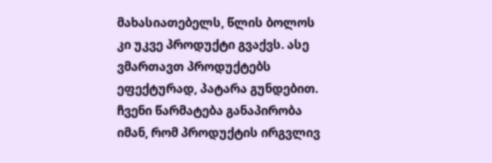მახასიათებელს, წლის ბოლოს კი უკვე პროდუქტი გვაქვს. ასე ვმართავთ პროდუქტებს ეფექტურად, პატარა გუნდებით.
ჩვენი წარმატება განაპირობა იმან, რომ პროდუქტის ირგვლივ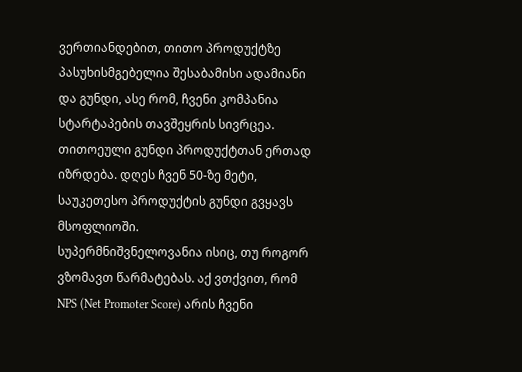ვერთიანდებით, თითო პროდუქტზე პასუხისმგებელია შესაბამისი ადამიანი და გუნდი, ასე რომ, ჩვენი კომპანია სტარტაპების თავშეყრის სივრცეა. თითოეული გუნდი პროდუქტთან ერთად იზრდება. დღეს ჩვენ 50-ზე მეტი, საუკეთესო პროდუქტის გუნდი გვყავს მსოფლიოში.
სუპერმნიშვნელოვანია ისიც, თუ როგორ ვზომავთ წარმატებას. აქ ვთქვით, რომ NPS (Net Promoter Score) არის ჩვენი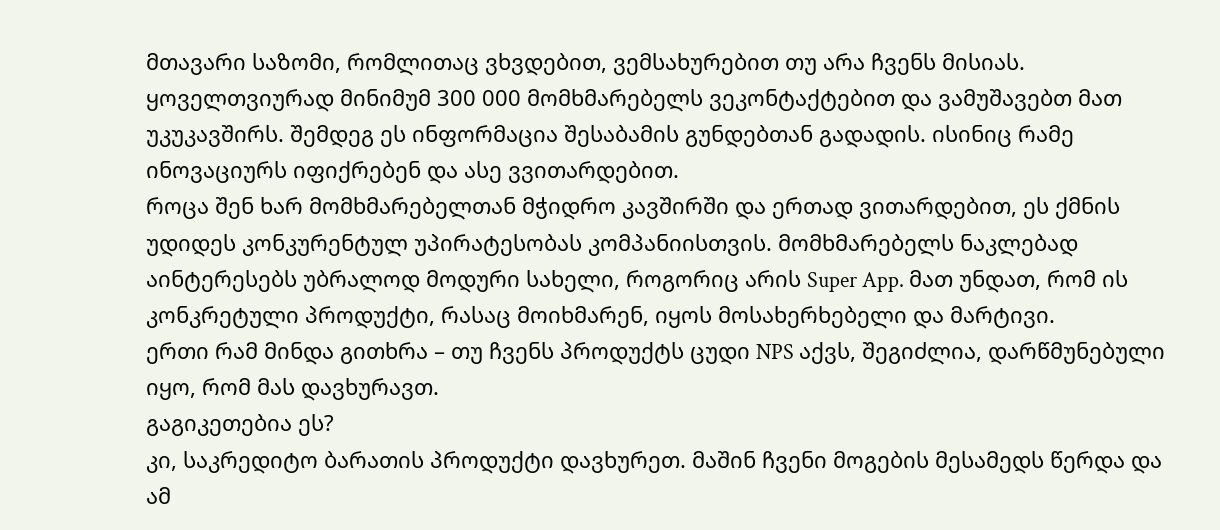მთავარი საზომი, რომლითაც ვხვდებით, ვემსახურებით თუ არა ჩვენს მისიას. ყოველთვიურად მინიმუმ 300 000 მომხმარებელს ვეკონტაქტებით და ვამუშავებთ მათ უკუკავშირს. შემდეგ ეს ინფორმაცია შესაბამის გუნდებთან გადადის. ისინიც რამე ინოვაციურს იფიქრებენ და ასე ვვითარდებით.
როცა შენ ხარ მომხმარებელთან მჭიდრო კავშირში და ერთად ვითარდებით, ეს ქმნის უდიდეს კონკურენტულ უპირატესობას კომპანიისთვის. მომხმარებელს ნაკლებად აინტერესებს უბრალოდ მოდური სახელი, როგორიც არის Super App. მათ უნდათ, რომ ის კონკრეტული პროდუქტი, რასაც მოიხმარენ, იყოს მოსახერხებელი და მარტივი.
ერთი რამ მინდა გითხრა – თუ ჩვენს პროდუქტს ცუდი NPS აქვს, შეგიძლია, დარწმუნებული იყო, რომ მას დავხურავთ.
გაგიკეთებია ეს?
კი, საკრედიტო ბარათის პროდუქტი დავხურეთ. მაშინ ჩვენი მოგების მესამედს წერდა და ამ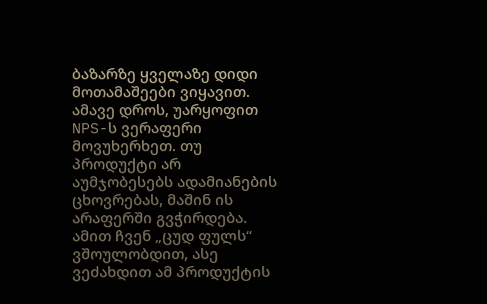ბაზარზე ყველაზე დიდი მოთამაშეები ვიყავით. ამავე დროს, უარყოფით NPS-ს ვერაფერი მოვუხერხეთ. თუ პროდუქტი არ აუმჯობესებს ადამიანების ცხოვრებას, მაშინ ის არაფერში გვჭირდება. ამით ჩვენ „ცუდ ფულს“ ვშოულობდით, ასე ვეძახდით ამ პროდუქტის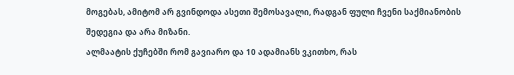მოგებას, ამიტომ არ გვინდოდა ასეთი შემოსავალი, რადგან ფული ჩვენი საქმიანობის შედეგია და არა მიზანი.
ალმაატის ქუჩებში რომ გავიარო და 10 ადამიანს ვკითხო, რას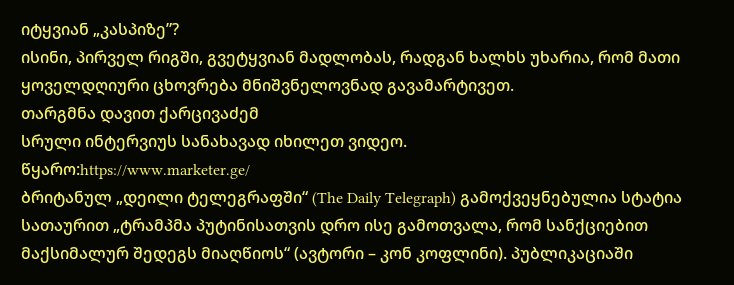იტყვიან „კასპიზე”?
ისინი, პირველ რიგში, გვეტყვიან მადლობას, რადგან ხალხს უხარია, რომ მათი ყოველდღიური ცხოვრება მნიშვნელოვნად გავამარტივეთ.
თარგმნა დავით ქარცივაძემ
სრული ინტერვიუს სანახავად იხილეთ ვიდეო.
წყარო:https://www.marketer.ge/
ბრიტანულ „დეილი ტელეგრაფში“ (The Daily Telegraph) გამოქვეყნებულია სტატია სათაურით „ტრამპმა პუტინისათვის დრო ისე გამოთვალა, რომ სანქციებით მაქსიმალურ შედეგს მიაღწიოს“ (ავტორი – კონ კოფლინი). პუბლიკაციაში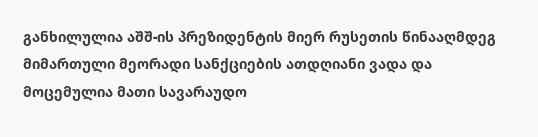განხილულია აშშ-ის პრეზიდენტის მიერ რუსეთის წინააღმდეგ მიმართული მეორადი სანქციების ათდღიანი ვადა და მოცემულია მათი სავარაუდო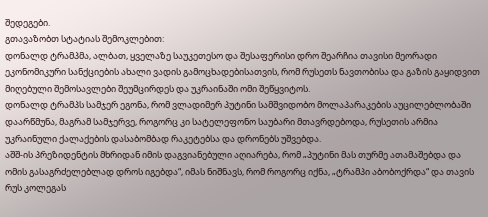შედეგები.
გთავაზობთ სტატიას შემოკლებით:
დონალდ ტრამპმა, ალბათ, ყველაზე საუკეთესო და შესაფერისი დრო შეარჩია თავისი მეორადი ეკონომიკური სანქციების ახალი ვადის გამოცხადებისათვის, რომ რუსეთს ნავთობისა და გაზის გაყიდვით მიღებული შემოსავლები შეუმცირდეს და უკრაინაში ომი შეწყვიტოს.
დონალდ ტრამპს სამჯერ ეგონა, რომ ვლადიმერ პუტინი სამშვიდობო მოლაპარაკების აუცილებლობაში დაარწმუნა, მაგრამ სამჯერვე, როგორც კი სატელეფონო საუბარი მთავრდებოდა, რუსეთის არმია უკრაინული ქალაქების დასაბომბად რაკეტებსა და დრონებს უშვებდა.
აშშ-ის პრეზიდენტის მხრიდან იმის დაგვიანებული აღიარება, რომ „პუტინი მას თურმე ათამაშებდა და ომის გასაგრძელებლად დროს იგებდა“, იმას ნიშნავს, რომ როგორც იქნა, „ტრამპი აბობოქრდა“ და თავის რუს კოლეგას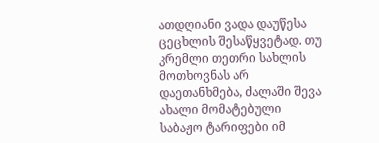ათდღიანი ვადა დაუწესა ცეცხლის შესაწყვეტად. თუ კრემლი თეთრი სახლის მოთხოვნას არ დაეთანხმება, ძალაში შევა ახალი მომატებული საბაჟო ტარიფები იმ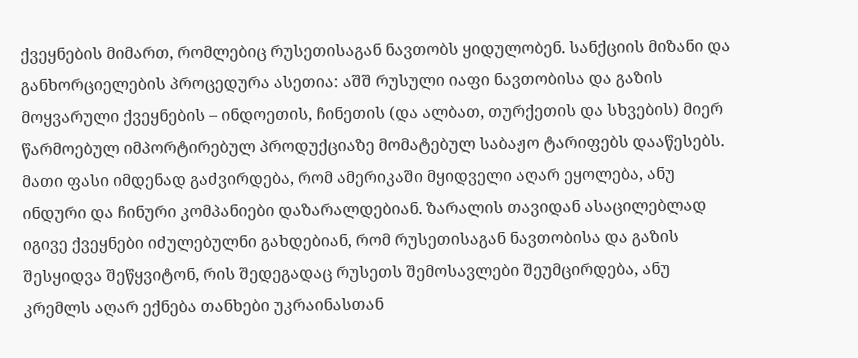ქვეყნების მიმართ, რომლებიც რუსეთისაგან ნავთობს ყიდულობენ. სანქციის მიზანი და განხორციელების პროცედურა ასეთია: აშშ რუსული იაფი ნავთობისა და გაზის მოყვარული ქვეყნების – ინდოეთის, ჩინეთის (და ალბათ, თურქეთის და სხვების) მიერ წარმოებულ იმპორტირებულ პროდუქციაზე მომატებულ საბაჟო ტარიფებს დააწესებს. მათი ფასი იმდენად გაძვირდება, რომ ამერიკაში მყიდველი აღარ ეყოლება, ანუ ინდური და ჩინური კომპანიები დაზარალდებიან. ზარალის თავიდან ასაცილებლად იგივე ქვეყნები იძულებულნი გახდებიან, რომ რუსეთისაგან ნავთობისა და გაზის შესყიდვა შეწყვიტონ, რის შედეგადაც რუსეთს შემოსავლები შეუმცირდება, ანუ კრემლს აღარ ექნება თანხები უკრაინასთან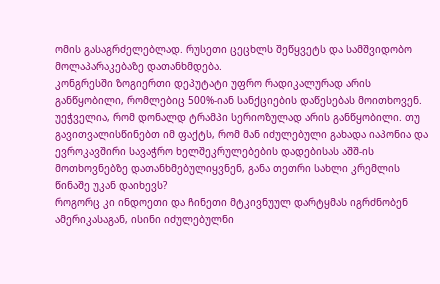ომის გასაგრძელებლად. რუსეთი ცეცხლს შეწყვეტს და სამშვიდობო მოლაპარაკებაზე დათანხმდება.
კონგრესში ზოგიერთი დეპუტატი უფრო რადიკალურად არის განწყობილი, რომლებიც 500%-იან სანქციების დაწესებას მოითხოვენ.
უეჭველია, რომ დონალდ ტრამპი სერიოზულად არის განწყობილი. თუ გავითვალისწინებთ იმ ფაქტს, რომ მან იძულებული გახადა იაპონია და ევროკავშირი სავაჭრო ხელშეკრულებების დადებისას აშშ-ის მოთხოვნებზე დათანხმებულიყვნენ, განა თეთრი სახლი კრემლის წინაშე უკან დაიხევს?
როგორც კი ინდოეთი და ჩინეთი მტკივნუულ დარტყმას იგრძნობენ ამერიკასაგან, ისინი იძულებულნი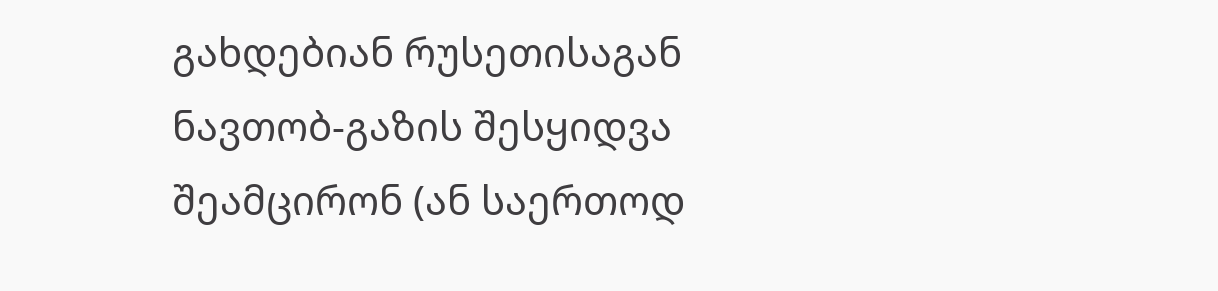გახდებიან რუსეთისაგან ნავთობ-გაზის შესყიდვა შეამცირონ (ან საერთოდ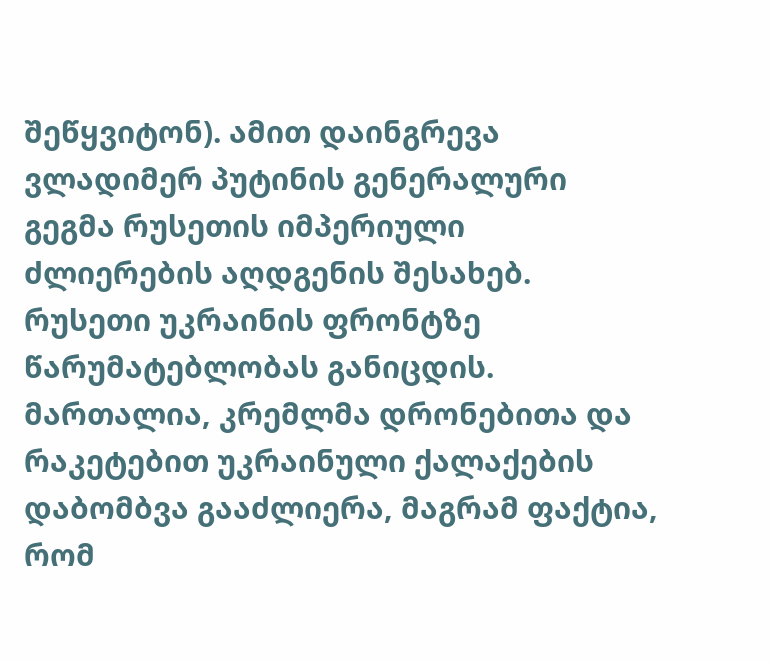შეწყვიტონ). ამით დაინგრევა ვლადიმერ პუტინის გენერალური გეგმა რუსეთის იმპერიული ძლიერების აღდგენის შესახებ.
რუსეთი უკრაინის ფრონტზე წარუმატებლობას განიცდის. მართალია, კრემლმა დრონებითა და რაკეტებით უკრაინული ქალაქების დაბომბვა გააძლიერა, მაგრამ ფაქტია, რომ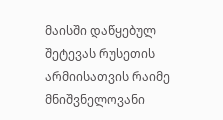მაისში დაწყებულ შეტევას რუსეთის არმიისათვის რაიმე მნიშვნელოვანი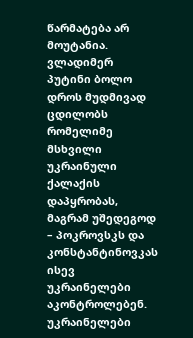წარმატება არ მოუტანია. ვლადიმერ პუტინი ბოლო დროს მუდმივად ცდილობს რომელიმე მსხვილი უკრაინული ქალაქის დაპყრობას, მაგრამ უშედეგოდ – პოკროვსკს და კონსტანტინოვკას ისევ უკრაინელები აკონტროლებენ. უკრაინელები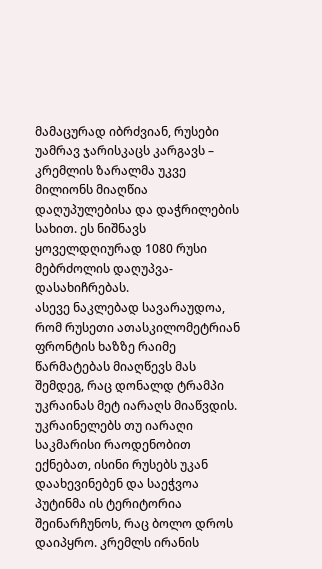მამაცურად იბრძვიან, რუსები უამრავ ჯარისკაცს კარგავს – კრემლის ზარალმა უკვე მილიონს მიაღწია დაღუპულებისა და დაჭრილების სახით. ეს ნიშნავს ყოველდღიურად 1080 რუსი მებრძოლის დაღუპვა-დასახიჩრებას.
ასევე ნაკლებად სავარაუდოა, რომ რუსეთი ათასკილომეტრიან ფრონტის ხაზზე რაიმე წარმატებას მიაღწევს მას შემდეგ, რაც დონალდ ტრამპი უკრაინას მეტ იარაღს მიაწვდის. უკრაინელებს თუ იარაღი საკმარისი რაოდენობით ექნებათ, ისინი რუსებს უკან დაახევინებენ და საეჭვოა პუტინმა ის ტერიტორია შეინარჩუნოს, რაც ბოლო დროს დაიპყრო. კრემლს ირანის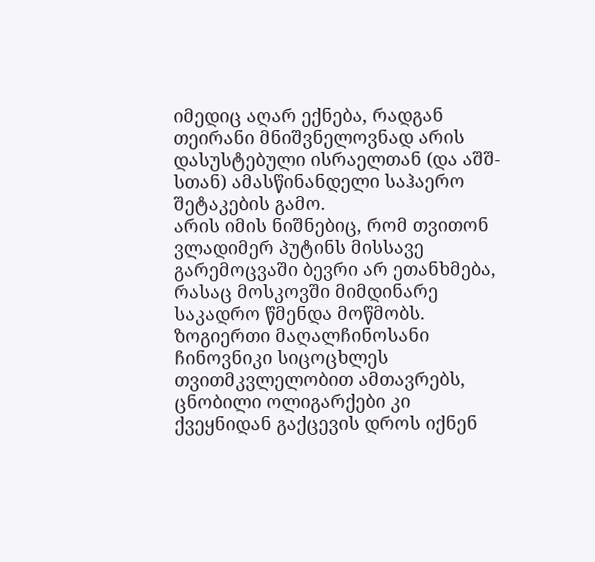იმედიც აღარ ექნება, რადგან თეირანი მნიშვნელოვნად არის დასუსტებული ისრაელთან (და აშშ-სთან) ამასწინანდელი საჰაერო შეტაკების გამო.
არის იმის ნიშნებიც, რომ თვითონ ვლადიმერ პუტინს მისსავე გარემოცვაში ბევრი არ ეთანხმება, რასაც მოსკოვში მიმდინარე საკადრო წმენდა მოწმობს. ზოგიერთი მაღალჩინოსანი ჩინოვნიკი სიცოცხლეს თვითმკვლელობით ამთავრებს, ცნობილი ოლიგარქები კი ქვეყნიდან გაქცევის დროს იქნენ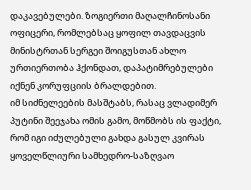დაკავებულები. ზოგიერთი მაღალჩინოსანი ოფიცერი, რომლებსაც ყოფილ თავდაცვის მინისტრთან სერგეი შოიგუსთან ახლო ურთიერთობა ჰქონდათ, დაპატიმრებულები იქნენ კორუფციის ბრალდებით.
იმ სიძნელეების მასშტაბს, რასაც ვლადიმერ პუტინი შეეჯახა ომის გამო, მოწმობს ის ფაქტი, რომ იგი იძულებული გახდა გასულ კვირას ყოველწლიური სამხედრო-საზღვაო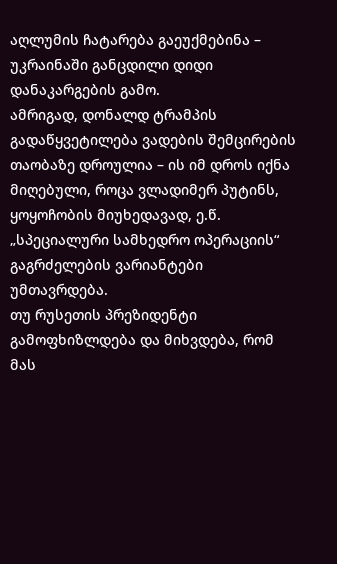აღლუმის ჩატარება გაეუქმებინა – უკრაინაში განცდილი დიდი დანაკარგების გამო.
ამრიგად, დონალდ ტრამპის გადაწყვეტილება ვადების შემცირების თაობაზე დროულია – ის იმ დროს იქნა მიღებული, როცა ვლადიმერ პუტინს, ყოყოჩობის მიუხედავად, ე.წ. „სპეციალური სამხედრო ოპერაციის“ გაგრძელების ვარიანტები უმთავრდება.
თუ რუსეთის პრეზიდენტი გამოფხიზლდება და მიხვდება, რომ მას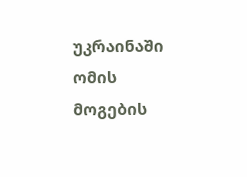უკრაინაში ომის მოგების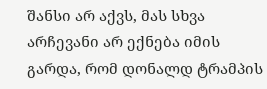შანსი არ აქვს, მას სხვა არჩევანი არ ექნება იმის გარდა, რომ დონალდ ტრამპის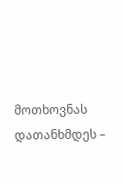მოთხოვნას დათანხმდეს –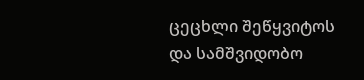ცეცხლი შეწყვიტოს და სამშვიდობო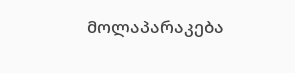მოლაპარაკება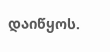დაიწყოს.